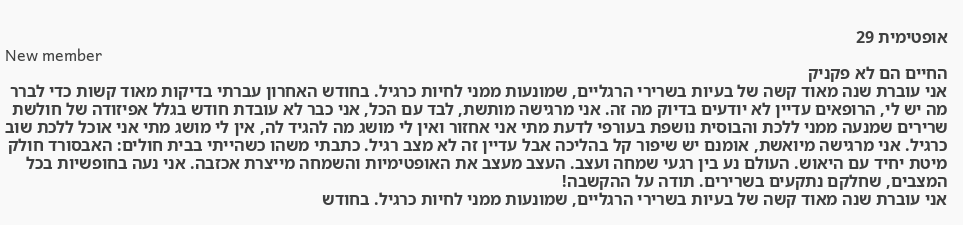אופטימית 29
New member
החיים הם לא פקניק
אני עוברת שנה מאוד קשה של בעיות בשרירי הרגליים, שמונעות ממני לחיות כרגיל. בחודש האחרון עברתי בדיקות מאוד קשות כדי לברר מה יש לי, הרופאים עדיין לא יודעים בדיוק מה זה. אני מרגישה מותשת, לבד עם הכל, אני כבר לא עובדת חודש בגלל אפיזודה של חולשת שרירים שמנעה ממני ללכת והבוסית נושפת בעורפי לדעת מתי אני אחזור ואין לי מושג מה להגיד לה, אין לי מושג מתי אני אוכל ללכת שוב כרגיל. אני מרגישה מיואשת, אומנם יש שיפור קל בהליכה אבל עדיין זה לא מצב רגיל. כתבתי משהו כשהייתי בבית חולים: האבסורד חולק מיטת יחיד עם היאוש. העולם נע בין רגעי שמחה ועצב. העצב מעצב את האופטימיות והשמחה מייצרת אכזבה. אני נעה בחופשיות בכל המצבים, שחלקם נתקעים בשרירים. תודה על ההקשבה!
אני עוברת שנה מאוד קשה של בעיות בשרירי הרגליים, שמונעות ממני לחיות כרגיל. בחודש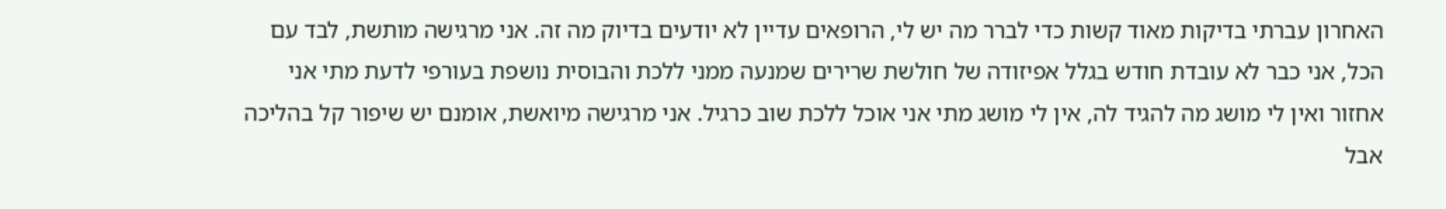האחרון עברתי בדיקות מאוד קשות כדי לברר מה יש לי, הרופאים עדיין לא יודעים בדיוק מה זה. אני מרגישה מותשת, לבד עם הכל, אני כבר לא עובדת חודש בגלל אפיזודה של חולשת שרירים שמנעה ממני ללכת והבוסית נושפת בעורפי לדעת מתי אני אחזור ואין לי מושג מה להגיד לה, אין לי מושג מתי אני אוכל ללכת שוב כרגיל. אני מרגישה מיואשת, אומנם יש שיפור קל בהליכה אבל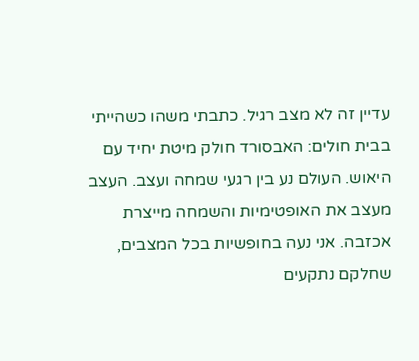עדיין זה לא מצב רגיל. כתבתי משהו כשהייתי בבית חולים: האבסורד חולק מיטת יחיד עם היאוש. העולם נע בין רגעי שמחה ועצב. העצב מעצב את האופטימיות והשמחה מייצרת אכזבה. אני נעה בחופשיות בכל המצבים, שחלקם נתקעים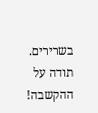בשרירים. תודה על ההקשבה!